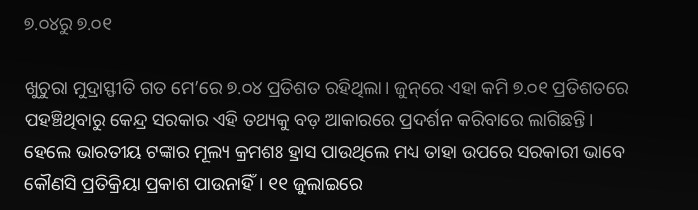୭.୦୪ରୁ ୭.୦୧

ଖୁଚୁରା ମୁଦ୍ରାସ୍ଫୀତି ଗତ ମେ’ରେ ୭.୦୪ ପ୍ରତିଶତ ରହିଥିଲା। ଜୁନ୍‌ରେ ଏହା କମି ୭.୦୧ ପ୍ରତିଶତରେ ପହଞ୍ଚିଥିବାରୁ କେନ୍ଦ୍ର ସରକାର ଏହି ତଥ୍ୟକୁ ବଡ଼ ଆକାରରେ ପ୍ରଦର୍ଶନ କରିବାରେ ଲାଗିଛନ୍ତି। ହେଲେ ଭାରତୀୟ ଟଙ୍କାର ମୂଲ୍ୟ କ୍ରମଶଃ ହ୍ରାସ ପାଉଥିଲେ ମଧ୍ୟ ତାହା ଉପରେ ସରକାରୀ ଭାବେ କୌଣସି ପ୍ରତିକ୍ରିୟା ପ୍ରକାଶ ପାଉନାହିଁ। ୧୧ ଜୁଲାଇରେ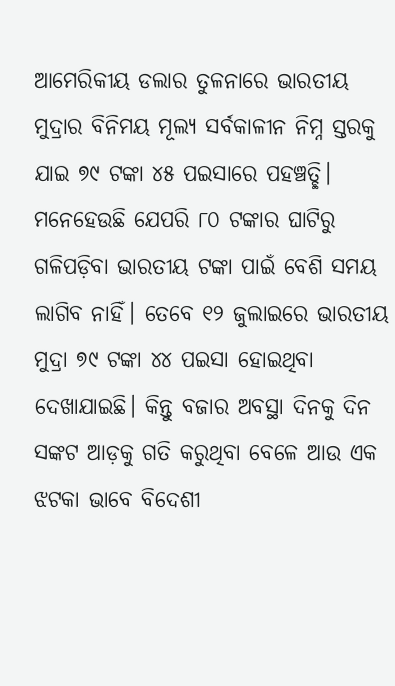ଆମେରିକୀୟ ଡଲାର ତୁଳନାରେ ଭାରତୀୟ ମୁଦ୍ରାର ବିନିମୟ ମୂଲ୍ୟ ସର୍ବକାଳୀନ ନିମ୍ନ ସ୍ତରକୁ ଯାଇ ୭୯ ଟଙ୍କା ୪୫ ପଇସାରେ ପହଞ୍ଚତ୍ଛି। ମନେହେଉଛି ଯେପରି ୮୦ ଟଙ୍କାର ଘାଟିରୁ ଗଳିପଡ଼ିବା ଭାରତୀୟ ଟଙ୍କା ପାଇଁ ବେଶି ସମୟ ଲାଗିବ ନାହିଁ। ତେବେ ୧୨ ଜୁଲାଇରେ ଭାରତୀୟ ମୁଦ୍ରା ୭୯ ଟଙ୍କା ୪୪ ପଇସା ହୋଇଥିବା ଦେଖାଯାଇଛି। କିନ୍ତୁ ବଜାର ଅବସ୍ଥା ଦିନକୁ ଦିନ ସଙ୍କଟ ଆଡ଼କୁ ଗତି କରୁଥିବା ବେଳେ ଆଉ ଏକ ଝଟକା ଭାବେ ବିଦେଶୀ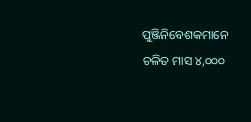ପୁଞ୍ଜିନିବେଶକମାନେ ଚଳିତ ମାସ ୪,୦୦୦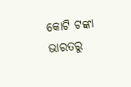କୋଟି ଟଙ୍କା ଭାରତରୁ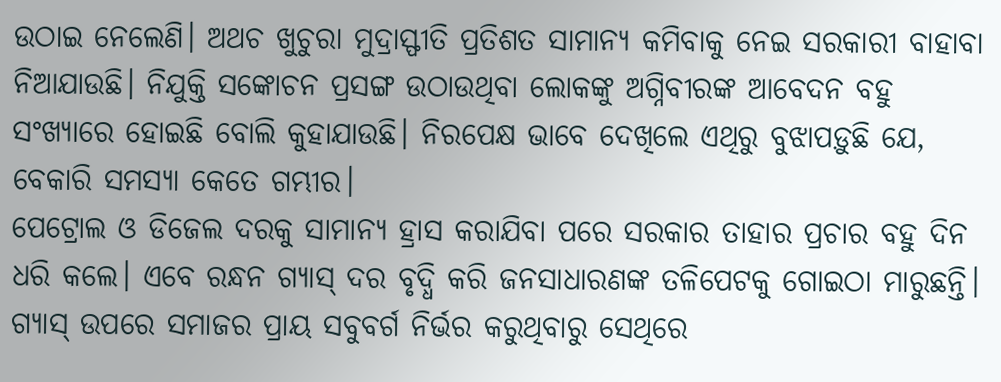ଉଠାଇ ନେଲେଣି। ଅଥଚ ଖୁଚୁରା ମୁଦ୍ରାସ୍ଫୀତି ପ୍ରତିଶତ ସାମାନ୍ୟ କମିବାକୁ ନେଇ ସରକାରୀ ବାହାବା ନିଆଯାଉଛି। ନିଯୁକ୍ତି ସଙ୍କୋଚନ ପ୍ରସଙ୍ଗ ଉଠାଉଥିବା ଲୋକଙ୍କୁ ଅଗ୍ନିବୀରଙ୍କ ଆବେଦନ ବହୁ ସଂଖ୍ୟାରେ ହୋଇଛି ବୋଲି କୁହାଯାଉଛି। ନିରପେକ୍ଷ ଭାବେ ଦେଖିଲେ ଏଥିରୁ ବୁଝାପଡ଼ୁଛି ଯେ, ବେକାରି ସମସ୍ୟା କେତେ ଗମ୍ଭୀର।
ପେଟ୍ରୋଲ ଓ ଡିଜେଲ ଦରକୁ ସାମାନ୍ୟ ହ୍ରାସ କରାଯିବା ପରେ ସରକାର ତାହାର ପ୍ରଚାର ବହୁ ଦିନ ଧରି କଲେ। ଏବେ ରନ୍ଧନ ଗ୍ୟାସ୍‌ ଦର ବୃଦ୍ଧି କରି ଜନସାଧାରଣଙ୍କ ତଳିପେଟକୁ ଗୋଇଠା ମାରୁଛନ୍ତି। ଗ୍ୟାସ୍‌ ଉପରେ ସମାଜର ପ୍ରାୟ ସବୁବର୍ଗ ନିର୍ଭର କରୁଥିବାରୁ ସେଥିରେ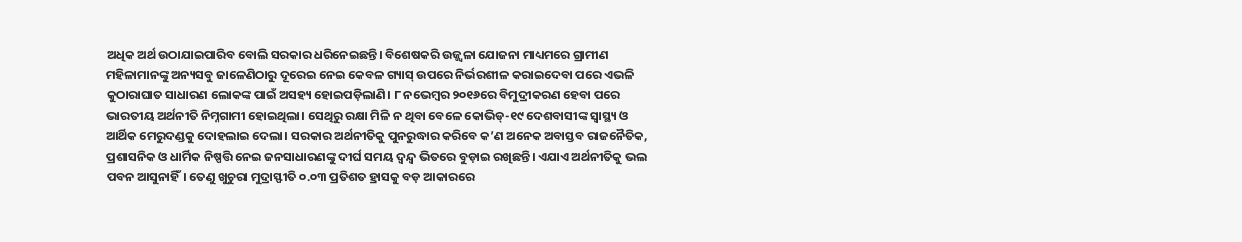ଅଧିକ ଅର୍ଥ ଉଠାଯାଇପାରିବ ବୋଲି ସରକାର ଧରିନେଇଛନ୍ତି। ବିଶେଷକରି ଉଜ୍ଜ୍ୱଳା ଯୋଜନା ମାଧ୍ୟମରେ ଗ୍ରାମୀଣ ମହିଳାମାନଙ୍କୁ ଅନ୍ୟସବୁ ଜାଳେଣିଠାରୁ ଦୂରେଇ ନେଇ କେବଳ ଗ୍ୟାସ୍‌ ଉପରେ ନିର୍ଭରଶୀଳ କରାଇଦେବା ପରେ ଏଭଳି କୁଠାରାଘାତ ସାଧାରଣ ଲୋକଙ୍କ ପାଇଁ ଅସହ୍ୟ ହୋଇପଡ଼ିଲାଣି। ୮ ନଭେମ୍ବର ୨୦୧୬ରେ ବିମୁଦ୍ରୀକରଣ ହେବା ପରେ ଭାରତୀୟ ଅର୍ଥନୀତି ନିମ୍ନଗାମୀ ହୋଇଥିଲା। ସେଥିରୁ ରକ୍ଷା ମିଳି ନ ଥିବା ବେଳେ କୋଭିଡ୍‌-୧୯ ଦେଶବାସୀଙ୍କ ସ୍ବାସ୍ଥ୍ୟ ଓ ଆର୍ଥିକ ମେରୁଦଣ୍ଡକୁ ଦୋହଲାଇ ଦେଲା। ସରକାର ଅର୍ଥନୀତିକୁ ପୁନରୁଦ୍ଧାର କରିବେ କ’ଣ ଅନେକ ଅବାସ୍ତବ ରାଜନୈତିକ, ପ୍ରଶାସନିକ ଓ ଧାର୍ମିକ ନିଷ୍ପତ୍ତି ନେଇ ଜନସାଧାରଣଙ୍କୁ ଦୀର୍ଘ ସମୟ ଦ୍ୱନ୍ଦ୍ୱ ଭିତରେ ବୁଡ଼ାଇ ରଖିଛନ୍ତି। ଏଯାଏ ଅର୍ଥନୀତିକୁ ଭଲ ପବନ ଆସୁନାହିଁ। ତେଣୁ ଖୁଚୁରା ମୁଦ୍ରାସ୍ଫୀତି ୦.୦୩ ପ୍ରତିଶତ ହ୍ରାସକୁ ବଡ଼ ଆକାରରେ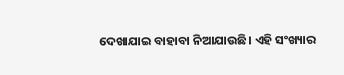ଦେଖାଯାଇ ବାହାବା ନିଆଯାଉଛି। ଏହି ସଂଖ୍ୟାର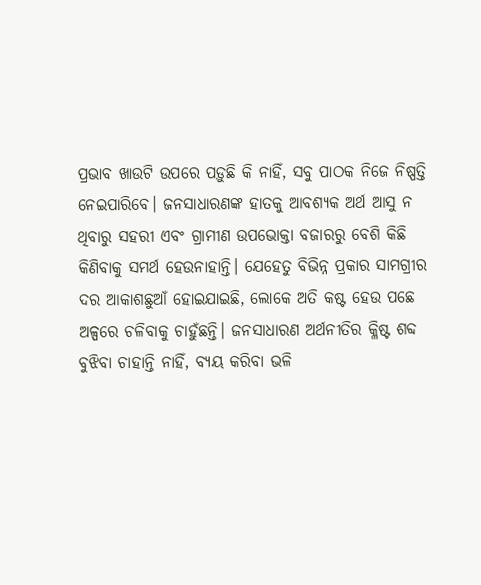ପ୍ରଭାବ ଖାଉଟି ଉପରେ ପଡ଼ୁଛି କି ନାହିଁ, ସବୁ ପାଠକ ନିଜେ ନିଷ୍ପତ୍ତି ନେଇପାରିବେ। ଜନସାଧାରଣଙ୍କ ହାତକୁ ଆବଶ୍ୟକ ଅର୍ଥ ଆସୁ ନ ଥିବାରୁ ସହରୀ ଏବଂ ଗ୍ରାମୀଣ ଉପଭୋକ୍ତା ବଜାରରୁ ବେଶି କିଛି କିଣିବାକୁ ସମର୍ଥ ହେଉନାହାନ୍ତି। ଯେହେତୁ ବିଭିନ୍ନ ପ୍ରକାର ସାମଗ୍ରୀର ଦର ଆକାଶଛୁଆଁ ହୋଇଯାଇଛି, ଲୋକେ ଅତି କଷ୍ଟ ହେଉ ପଛେ ଅଳ୍ପରେ ଚଳିବାକୁ ଚାହୁଁଛନ୍ତି। ଜନସାଧାରଣ ଅର୍ଥନୀତିର କ୍ଳିଷ୍ଟ ଶବ୍ଦ ବୁଝିବା ଚାହାନ୍ତି ନାହିଁ, ବ୍ୟୟ କରିବା ଭଳି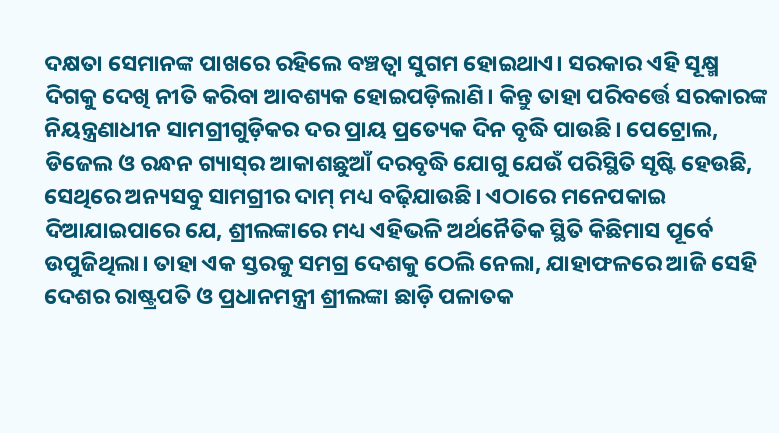ଦକ୍ଷତା ସେମାନଙ୍କ ପାଖରେ ରହିଲେ ବଞ୍ଚତ୍ବା ସୁଗମ ହୋଇଥାଏ। ସରକାର ଏହି ସୂକ୍ଷ୍ମ ଦିଗକୁ ଦେଖି ନୀତି କରିବା ଆବଶ୍ୟକ ହୋଇପଡ଼ିଲାଣି। କିନ୍ତୁ ତାହା ପରିବର୍ତ୍ତେ ସରକାରଙ୍କ ନିୟନ୍ତ୍ରଣାଧୀନ ସାମଗ୍ରୀଗୁଡ଼ିକର ଦର ପ୍ରାୟ ପ୍ରତ୍ୟେକ ଦିନ ବୃଦ୍ଧି ପାଉଛି। ପେଟ୍ରୋଲ, ଡିଜେଲ ଓ ରନ୍ଧନ ଗ୍ୟାସ୍‌ର ଆକାଶଛୁଆଁ ଦରବୃଦ୍ଧି ଯୋଗୁ ଯେଉଁ ପରିସ୍ଥିତି ସୃଷ୍ଟି ହେଉଛି, ସେଥିରେ ଅନ୍ୟସବୁ ସାମଗ୍ରୀର ଦାମ୍‌ ମଧ୍ୟ ବଢ଼ିଯାଉଛି। ଏଠାରେ ମନେପକାଇ ଦିଆଯାଇପାରେ ଯେ, ଶ୍ରୀଲଙ୍କାରେ ମଧ୍ୟ ଏହିଭଳି ଅର୍ଥନୈତିକ ସ୍ଥିତି କିଛିମାସ ପୂର୍ବେ ଉପୁଜିଥିଲା। ତାହା ଏକ ସ୍ତରକୁ ସମଗ୍ର ଦେଶକୁ ଠେଲି ନେଲା, ଯାହାଫଳରେ ଆଜି ସେହି ଦେଶର ରାଷ୍ଟ୍ରପତି ଓ ପ୍ରଧାନମନ୍ତ୍ରୀ ଶ୍ରୀଲଙ୍କା ଛାଡ଼ି ପଳାତକ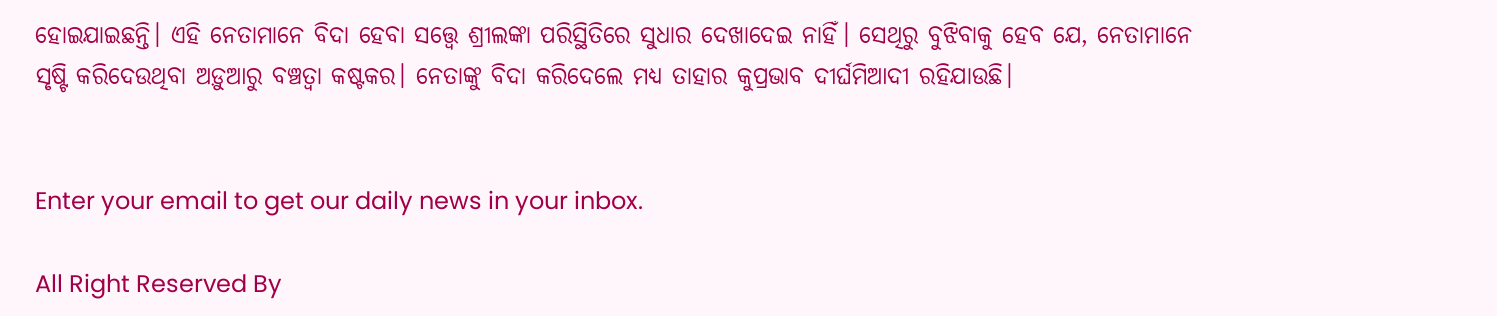ହୋଇଯାଇଛନ୍ତି। ଏହି ନେତାମାନେ ବିଦା ହେବା ସତ୍ତ୍ୱେ ଶ୍ରୀଲଙ୍କା ପରିସ୍ଥିତିରେ ସୁଧାର ଦେଖାଦେଇ ନାହିଁ। ସେଥିରୁ ବୁଝିବାକୁ ହେବ ଯେ, ନେତାମାନେ ସୃଷ୍ଟି କରିଦେଉଥିବା ଅଡ଼ୁଆରୁ ବଞ୍ଚତ୍ବା କଷ୍ଟକର। ନେତାଙ୍କୁ ବିଦା କରିଦେଲେ ମଧ୍ୟ ତାହାର କୁପ୍ରଭାବ ଦୀର୍ଘମିଆଦୀ ରହିଯାଉଛି।


Enter your email to get our daily news in your inbox.

All Right Reserved By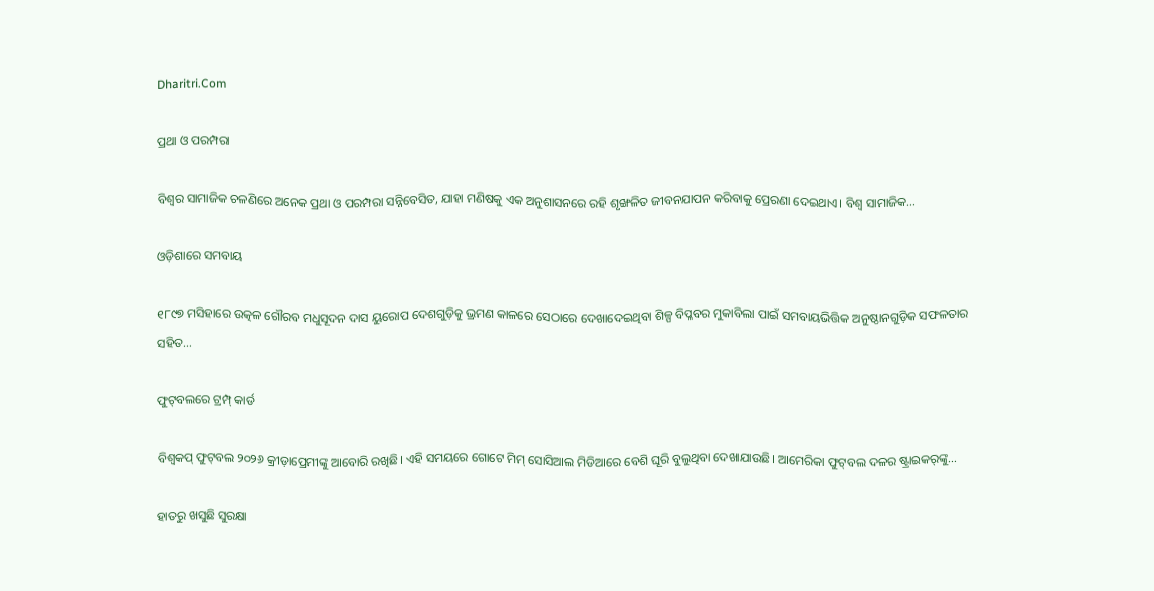Dharitri.Com

ପ୍ରଥା ଓ ପରମ୍ପରା

ବିଶ୍ୱର ସାମାଜିକ ଚଳଣିରେ ଅନେକ ପ୍ରଥା ଓ ପରମ୍ପରା ସନ୍ନିବେସିତ, ଯାହା ମଣିଷକୁ ଏକ ଅନୁଶାସନରେ ରହି ଶୃଙ୍ଖଳିତ ଜୀବନଯାପନ କରିବାକୁ ପ୍ରେରଣା ଦେଇଥାଏ। ବିଶ୍ୱ ସାମାଜିକ…

ଓଡ଼ିଶାରେ ସମବାୟ

୧୮୯୭ ମସିହାରେ ଉତ୍କଳ ଗୌରବ ମଧୁସୂଦନ ଦାସ ୟୁରୋପ ଦେଶଗୁଡ଼ିକୁ ଭ୍ରମଣ କାଳରେ ସେଠାରେ ଦେଖାଦେଇଥିବା ଶିଳ୍ପ ବିପ୍ଳବର ମୁକାବିଲା ପାଇଁ ସମବାୟଭିତ୍ତିକ ଅନୁଷ୍ଠାନଗୁଡ଼ିକ ସଫଳତାର ସହିତ…

ଫୁଟ୍‌ବଲରେ ଟ୍ରମ୍ପ୍‌ କାର୍ଡ

ବିଶ୍ୱକପ୍‌ ଫୁଟ୍‌ବଲ ୨୦୨୬ କ୍ରୀଡ଼ାପ୍ରେମୀଙ୍କୁ ଆବୋରି ରଖିଛି। ଏହି ସମୟରେ ଗୋଟେ ମିମ୍‌ ସୋସିଆଲ ମିଡିଆରେ ବେଶି ଘୂରି ବୁଲୁଥିବା ଦେଖାଯାଉଛି। ଆମେରିକା ଫୁଟ୍‌ବଲ ଦଳର ଷ୍ଟ୍ରାଇକର୍‌ଙ୍କୁ…

ହାତରୁ ଖସୁଛି ସୁରକ୍ଷା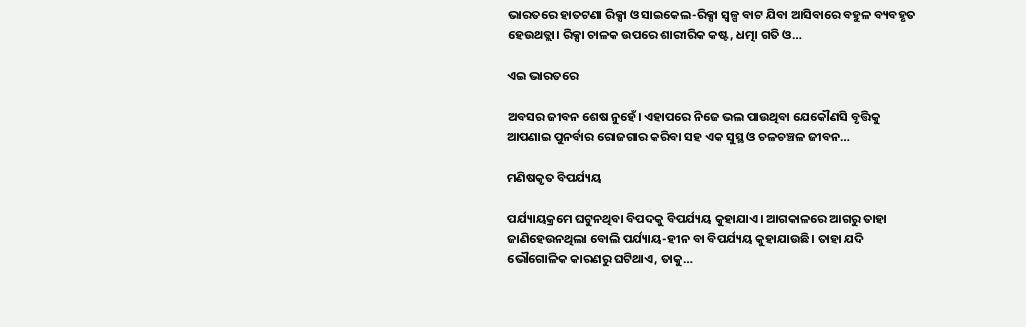ଭାରତରେ ହାତଟଣା ରିକ୍ସା ଓ ସାଇକେଲ-ରିକ୍ସା ସ୍ବଳ୍ପ ବାଟ ଯିବା ଆସିବାରେ ବହୁଳ ବ୍ୟବହୃତ ହେଉଥତ୍ଲା। ରିକ୍ସା ଚାଳକ ଉପରେ ଶାରୀରିକ କଷ୍ଟ, ଧତ୍ମା ଗତି ଓ…

ଏଇ ଭାରତରେ

ଅବସର ଜୀବନ ଶେଷ ନୁହେଁ। ଏହାପରେ ନିଜେ ଭଲ ପାଉଥିବା ଯେକୌଣସି ବୃତ୍ତିକୁ ଆପଣାଇ ପୁନର୍ବାର ରୋଜଗାର କରିବା ସହ ଏକ ସୁସ୍ଥ ଓ ଚଳଚଞ୍ଚଳ ଜୀବନ…

ମଣିଷକୃତ ବିପର୍ଯ୍ୟୟ

ପର୍ଯ୍ୟାୟକ୍ରମେ ଘଟୁନଥିବା ବିପଦକୁ ବିପର୍ଯ୍ୟୟ କୁହାଯାଏ। ଆଗକାଳରେ ଆଗରୁ ତାହା ଜାଣିହେଉନଥିଲା ବୋଲି ପର୍ଯ୍ୟାୟ-ହୀନ ବା ବିପର୍ଯ୍ୟୟ କୁହାଯାଉଛି। ତାହା ଯଦି ଭୌଗୋଳିକ କାରଣରୁ ଘଟିଥାଏ, ତାକୁ…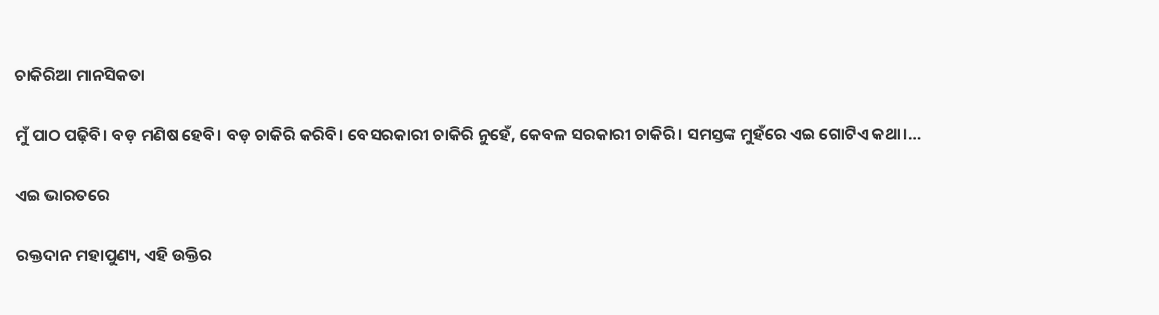ଚାକିରିଆ ମାନସିକତା

ମୁଁ ପାଠ ପଢ଼ିବି। ବଡ଼ ମଣିଷ ହେବି। ବଡ଼ ଚାକିରି କରିବି। ବେସରକାରୀ ଚାକିରି ନୁହେଁ, କେବଳ ସରକାରୀ ଚାକିରି। ସମସ୍ତଙ୍କ ମୁହଁରେ ଏଇ ଗୋଟିଏ କଥା।…

ଏଇ ଭାରତରେ

ରକ୍ତଦାନ ମହାପୁଣ୍ୟ, ଏହି ଉକ୍ତିର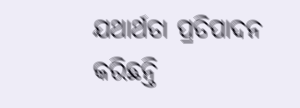ଯଥାର୍ଥତା ପ୍ରତିପାଦନ କରିଛନ୍ତି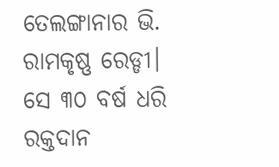ତେଲଙ୍ଗାନାର ଭି. ରାମକୃଷ୍ଣ ରେଡ୍ଡୀ। ସେ ୩୦ ବର୍ଷ ଧରି ରକ୍ତଦାନ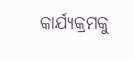କାର୍ଯ୍ୟକ୍ରମକୁ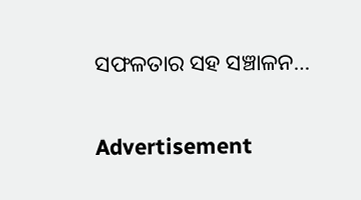ସଫଳତାର ସହ ସଞ୍ଚାଳନ…

Advertisement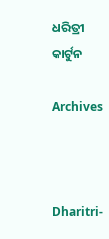ଧରିତ୍ରୀ କାର୍ଟୁନ

Archives



Dharitri-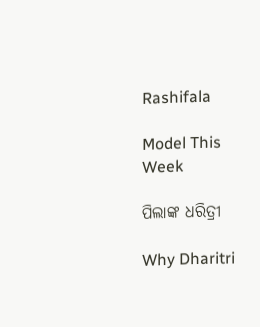Rashifala

Model This Week

ପିଲାଙ୍କ ଧରିତ୍ରୀ

Why Dharitri